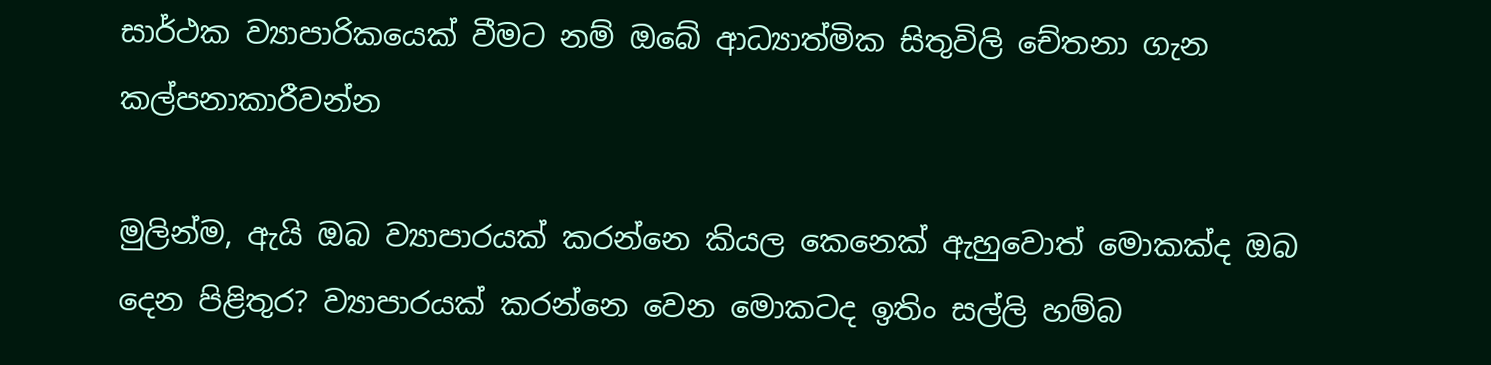සාර්ථක ව්‍යාපාරිකයෙක් වීමට නම් ඔබේ ආධ්‍යාත්මික සිතුවිලි චේතනා ගැන කල්පනාකාරීවන්න

මුලින්ම, ඇයි ඔබ ව්‍යාපාරයක් කරන්නෙ කියල කෙනෙක් ඇහුවොත් මොකක්ද ඔබ දෙන පිළිතුර? ව්‍යාපාරයක් කරන්නෙ වෙන මොකටද ඉතිං සල්ලි හම්බ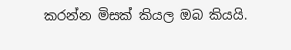කරන්න මිසක් කියල ඔබ කියයි.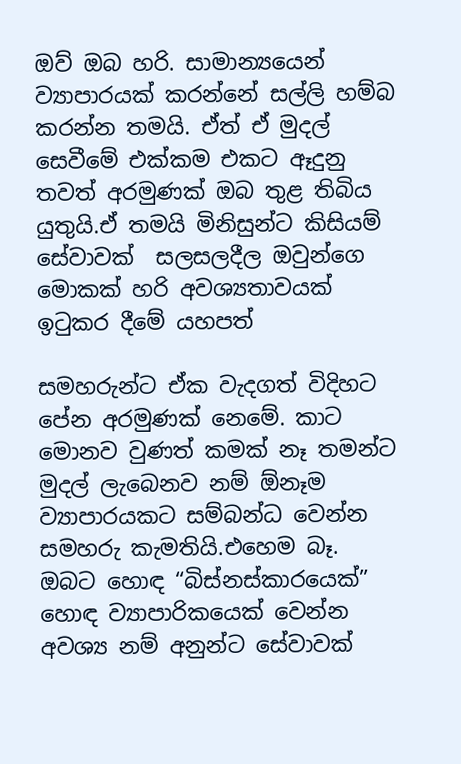ඔව් ඔබ හරි. සාමාන්‍යයෙන් ව්‍යාපාරයක් කරන්නේ සල්ලි හම්බ කරන්න තමයි. ඒත් ඒ මුදල් සෙවීමේ එක්කම එකට ඈදුනු තවත් අරමුණක් ඔබ තුළ තිබිය යුතුයි.ඒ තමයි මිනිසුන්ට කිසියම් සේවාවක්  සලසලදීල ඔවුන්ගෙ මොකක් හරි අවශ්‍යතාවයක් ඉටුකර දීමේ යහපත්

සමහරුන්ට ඒක වැදගත් විදිහට පේන අරමුණක් නෙමේ. කාට මොනව වුණත් කමක් නෑ තමන්ට මුදල් ලැබෙනව නම් ඕනෑම ව්‍යාපාරයකට සම්බන්ධ වෙන්න සමහරු කැමතියි.එහෙම බෑ. ඔබට හොඳ “බිස්නස්කාරයෙක්” හොඳ ව්‍යාපාරිකයෙක් වෙන්න අවශ්‍ය නම් අනුන්ට සේවාවක්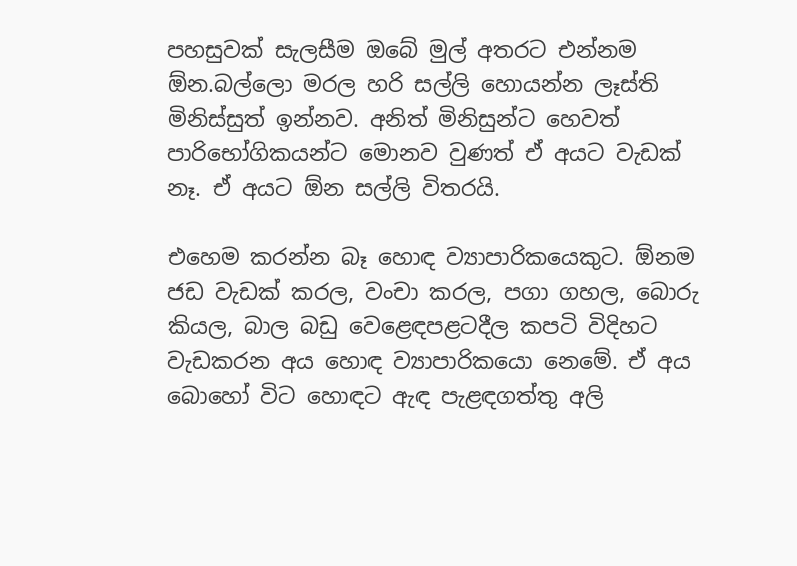පහසුවක් සැලසීම ඔබේ මුල් අතරට එන්නම ඕන.බල්ලො මරල හරි සල්ලි හොයන්න ලෑස්ති මිනිස්සුත් ඉන්නව. අනිත් මිනිසුන්ට හෙවත් පාරිභෝගිකයන්ට මොනව වුණත් ඒ අයට වැඩක් නෑ. ඒ අයට ඕන සල්ලි විතරයි.

එහෙම කරන්න බෑ හොඳ ව්‍යාපාරිකයෙකුට. ඕනම ජඩ වැඩක් කරල, වංචා කරල, පගා ගහල, බොරු කියල, බාල බඩු වෙළෙඳපළටදීල කපටි විදිහට වැඩකරන අය හොඳ ව්‍යාපාරිකයො නෙමේ. ඒ අය බොහෝ විට හොඳට ඇඳ පැළඳගත්තු අලි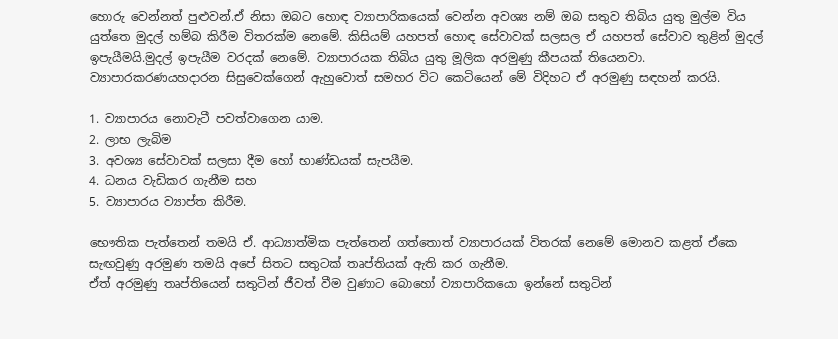හොරු වෙන්නත් පුළුවන්.ඒ නිසා ඔබට හොඳ ව්‍යාපාරිකයෙක් වෙන්න අවශ්‍ය නම් ඔබ සතුව තිබිය යුතු මුල්ම විය යුත්තෙ මුදල් හම්බ කිරීම විතරක්ම නෙමේ. කිසියම් යහපත් හොඳ සේවාවක් සලසල ඒ යහපත් සේවාව තුළින් මුදල් ඉපැයීමයි.මුදල් ඉපැයීම වරදක් නෙමේ. ව්‍යාපාරයක තිබිය යුතු මූලික අරමුණු කීපයක් තියෙනවා. ව්‍යාපාරකරණයහදාරන සිසුවෙක්ගෙන් ඇහුවොත් සමහර විට කෙටියෙන් මේ විදිහට ඒ අරමුණු සඳහන් කරයි.

1. ව්‍යාපාරය නොවැටී පවත්වාගෙන යාම.
2. ලාභ ලැබිම
3. අවශ්‍ය සේවාවක් සලසා දීම හෝ භාණ්ඩයක් සැපයීම.
4. ධනය වැඩිකර ගැනීම සහ
5. ව්‍යාපාරය ව්‍යාප්ත කිරීම.

භෞතික පැත්තෙන් තමයි ඒ. ආධ්‍යාත්මික පැත්තෙන් ගත්තොත් ව්‍යාපාරයක් විතරක් නෙමේ මොනව කළත් ඒකෙ සැඟවුණු අරමුණ තමයි අපේ සිතට සතුටක් තෘප්තියක් ඇති කර ගැනීම.
ඒත් අරමුණු තෘප්තියෙන් සතුටින් ජීවත් වීම වුණාට බොහෝ ව්‍යාපාරිකයො ඉන්නේ සතුටින්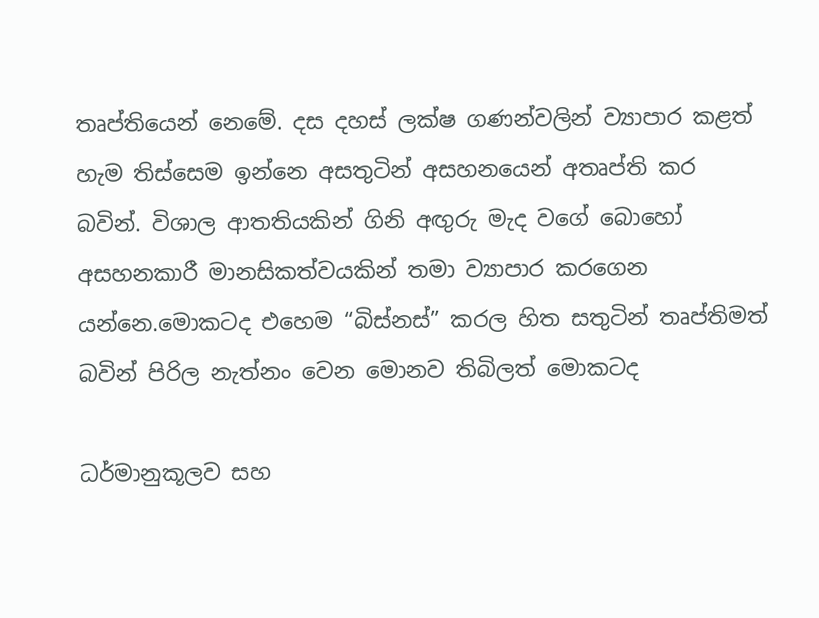තෘප්තියෙන් නෙමේ. දස දහස් ලක්ෂ ගණන්වලින් ව්‍යාපාර කළත් හැම තිස්සෙම ඉන්නෙ අසතුටින් අසහනයෙන් අතෘප්ති කර බවින්. විශාල ආතතියකින් ගිනි අඟුරු මැද වගේ බොහෝ අසහනකාරී මානසිකත්වයකින් තමා ව්‍යාපාර කරගෙන යන්නෙ.මොකටද එහෙම “බිස්නස්” කරල හිත සතුටින් තෘප්තිමත් බවින් පිරිල නැත්නං වෙන මොනව තිබිලත් මොකටද

ධර්මානුකූලව සහ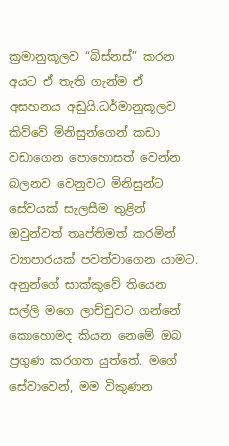ක්‍රමානුකූලව “බිස්නස්” කරන අයට ඒ තැති ගැන්ම ඒ අසහනය අඩුයි.ධර්මානුකූලව කිව්වේ මිනිසුන්ගෙන් කඩා වඩාගෙන ‍පොහොසත් වෙන්න බලනව වෙනුවට මිනිසුන්ට සේවයක් සැලසීම තුළින් ඔවුන්වත් තෘප්තිමත් කරමින් ව්‍යාපාරයක් පවත්වාගෙන යාමට. අනුන්ගේ සාක්කුවේ තියෙන සල්ලි මගෙ ලාච්චුවට ගන්නේ කොහොමද කියන නෙමේ ඔබ ප්‍රගුණ කරගත යුත්තේ. මගේ සේවාවෙන්, මම විකුණන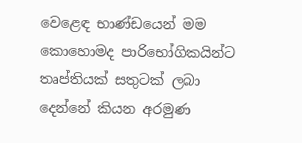වෙළෙඳ භාණ්ඩයෙන් මම කොහොමද පාරිභෝගිකයින්ට තෘප්තියක් සතුටක් ලබා දෙන්නේ කියන අරමුණ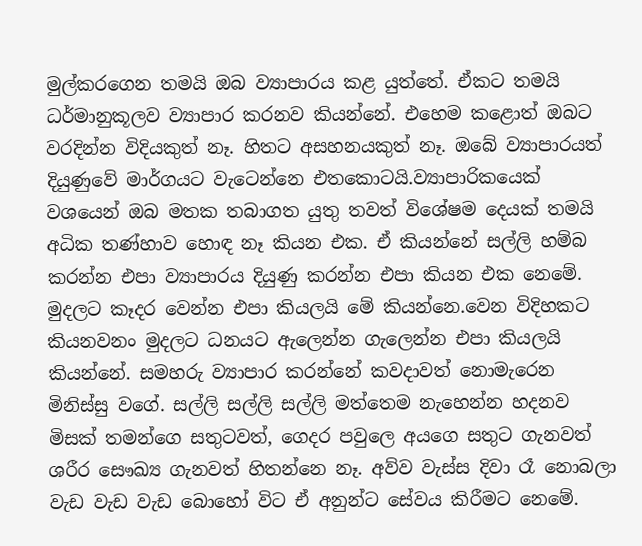මුල්කරගෙන තමයි ඔබ ව්‍යාපාරය කළ යුත්තේ. ඒකට තමයි ධර්මානුකූලව ව්‍යාපාර කරනව කියන්නේ. එහෙම කළොත් ඔබට වරදින්න විදියකුත් නෑ. හිතට අසහනයකුත් නෑ. ඔබේ ව්‍යාපාරයත් දියුණුවේ මාර්ගයට වැටෙන්නෙ එතකොටයි.ව්‍යාපාරිකයෙක් වශයෙන් ඔබ මතක තබාගත යුතු තවත් විශේෂම දෙයක් තමයි අධික තණ්හාව හොඳ නෑ කියන එක. ඒ කියන්නේ සල්ලි හම්බ කරන්න එපා ව්‍යාපාරය දියුණු කරන්න එපා කියන එක නෙමේ. මුදලට කෑදර වෙන්න එපා කියලයි මේ කියන්නෙ.වෙන විදිහකට කියනවනං මුදලට ධනයට ඇලෙන්න ගැලෙන්න එපා කියලයි කියන්නේ. සමහරු ව්‍යාපාර කරන්නේ කවදාවත් නොමැරෙන මිනිස්සු වගේ. සල්ලි සල්ලි සල්ලි මත්තෙම නැහෙන්න හදනව මිසක් තමන්ගෙ සතුටවත්, ගෙදර පවුලෙ අයගෙ සතුට ගැනවත් ශරීර සෞඛ්‍ය ගැනවත් හිතන්නෙ නෑ. අව්ව වැස්ස දිවා රෑ නොබලා වැඩ වැඩ වැඩ බොහෝ විට ඒ අනුන්ට සේවය කිරීමට නෙමේ.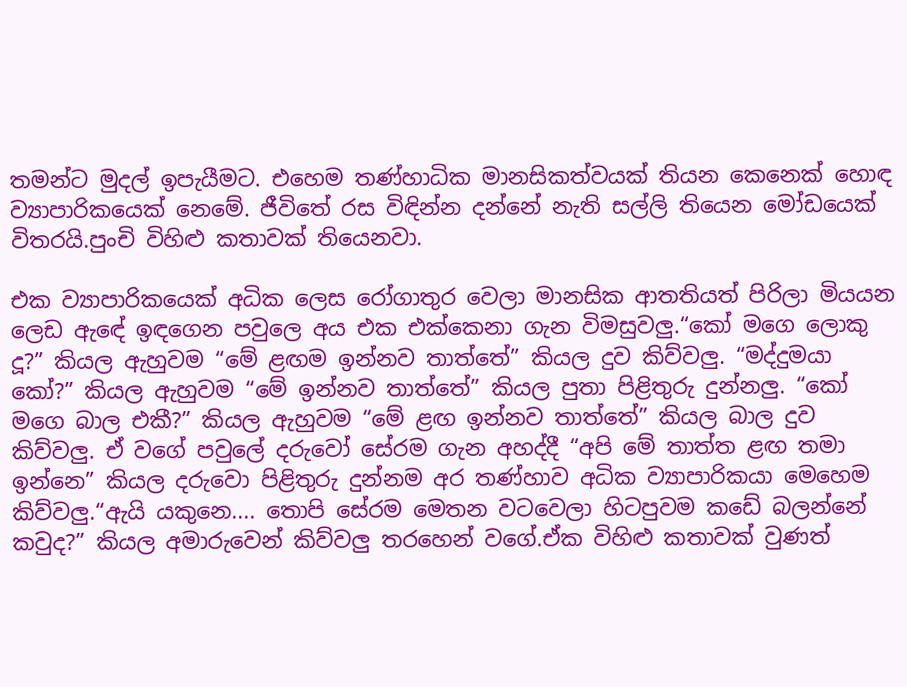තමන්ට මුදල් ඉපැයීමට. එහෙම තණ්හාධික මානසිකත්වයක් තියන කෙනෙක් හොඳ ව්‍යාපාරිකයෙක් නෙමේ. ජීවිතේ රස විඳින්න දන්නේ නැති සල්ලි තියෙන මෝඩයෙක් විතරයි.පුංචි විහිළු කතාවක් තියෙනවා.

එක ව්‍යාපාරිකයෙක් අධික ලෙස රෝගාතුර වෙලා මානසික ආතතියත් පිරිලා මියයන ලෙඩ ඇඳේ ඉඳගෙන පවුලෙ අය එක එක්කෙනා ගැන විමසුවලු.“කෝ මගෙ ලොකු දූ?” කියල ඇහුවම “මේ ළඟම ඉන්නව තාත්තේ” කියල දුව කිව්වලු. “මද්දුමයා කෝ?” කියල ඇහුවම “මේ ඉන්නව තාත්තේ” කියල පුතා පිළිතුරු දුන්නලු. “කෝ මගෙ බාල එකී?” කියල ඇහුවම “මේ ළඟ ඉන්නව තාත්තේ” කියල බාල දුව කිව්වලු. ඒ වගේ පවු‍ලේ දරුවෝ සේරම ගැන අහද්දී “අපි මේ තාත්ත ළඟ තමා ඉන්නෙ” කියල දරුවො පිළිතුරු දුන්නම අර තණ්හාව අධික ව්‍යාපාරිකයා මෙහෙම කිව්වලු.“ඇයි යකුනෙ.... තොපි සේරම මෙතන වටවෙලා හිටපුවම කඩේ බලන්නේ කවුද?” කියල අමාරුවෙන් කිව්වලු තරහෙන් වගේ.ඒක විහිළු කතාවක් වුණත්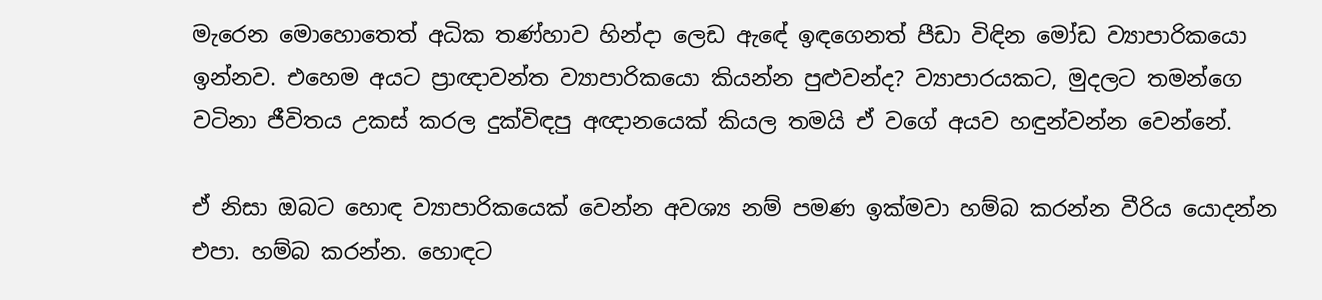මැරෙන මොහොතෙත් අධික තණ්හාව හින්දා ලෙඩ ඇඳේ ඉඳගෙනත් පීඩා විඳින මෝඩ ව්‍යාපාරිකයො ඉන්නව. එහෙම අයට ප්‍රාඥාවන්ත ව්‍යාපාරිකයො කියන්න පුළුවන්ද? ව්‍යාපාරයකට, මුදලට තමන්ගෙ වටිනා ජීවිතය උකස් කරල දුක්විඳපු අඥානයෙක් කියල තමයි ඒ වගේ අයව හඳුන්වන්න වෙන්නේ.

ඒ නිසා ඔබට හොඳ ව්‍යාපාරිකයෙක් වෙන්න අවශ්‍ය නම් පමණ ඉක්මවා හම්බ කරන්න වීරිය යොදන්න එපා. හම්බ කරන්න. හොඳට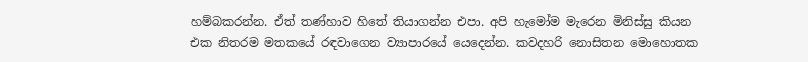හම්බකරන්න. ඒත් තණ්හාව හිතේ තියාගන්න එපා. අපි හැමෝම මැරෙන මිනිස්සු කියන එක නිතරම මතකයේ රඳවාගෙන ව්‍යාපාරයේ යෙදෙන්න. කවදහරි නොසිතන මොහොතක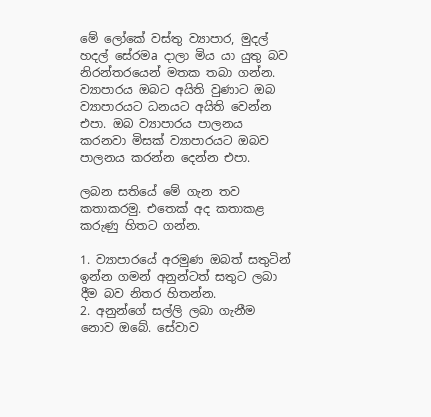මේ ලෝකේ වස්තු ව්‍යාපාර, මුදල් හදල් සේරමa දාලා මිය යා යුතු බව නිරන්තරයෙන් මතක තබා ගන්න. ව්‍යාපාරය ඔබට අයිති වුණාට ඔබ ව්‍යාපාරයට ධනයට අයිති වෙන්න එපා. ඔබ ව්‍යාපාරය පාලනය කරනවා මිසක් ව්‍යාපාරයට ඔබව පාලනය කරන්න දෙන්න එපා.

ලබන සතියේ මේ ගැන තව කතාකරමු. එතෙක් අද කතාකළ කරුණු හිතට ගන්න.

1. ව්‍යාපාරයේ අරමුණ ඔබත් සතුටින් ඉන්න ගමන් අනුන්ටත් සතුට ලබා දීම බව නිතර හිතන්න.
2. අනුන්ගේ සල්ලි ලබා ගැනීම නොව ඔබේ. සේවාව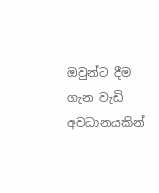ඔවුන්ට දීම ගැන වැඩි අවධානයකින්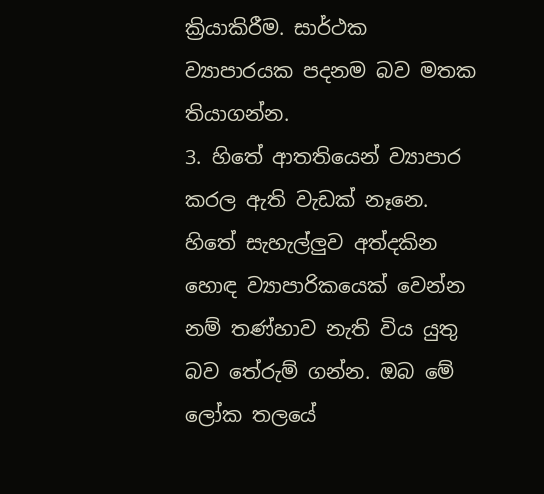ක්‍රියාකිරීම. සාර්ථක ව්‍යාපාරයක පදනම බව මතක තියාගන්න.
3. හිතේ ආතතියෙන් ව්‍යාපාර කරල ඇති වැඩක් නෑනෙ. හිතේ සැහැල්ලුව අත්දකින හොඳ ව්‍යාපාරිකයෙක් වෙන්න නම් තණ්හාව නැති විය යුතු බව තේරුම් ගන්න. ඔබ මේ ලෝක තලයේ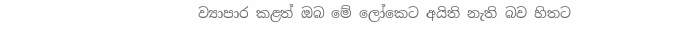ව්‍යාපාර කළත් ඔබ මේ ලෝකෙට අයිති නැති බව හිතට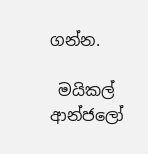ගන්න.

 මයිකල් ආන්ජලෝ